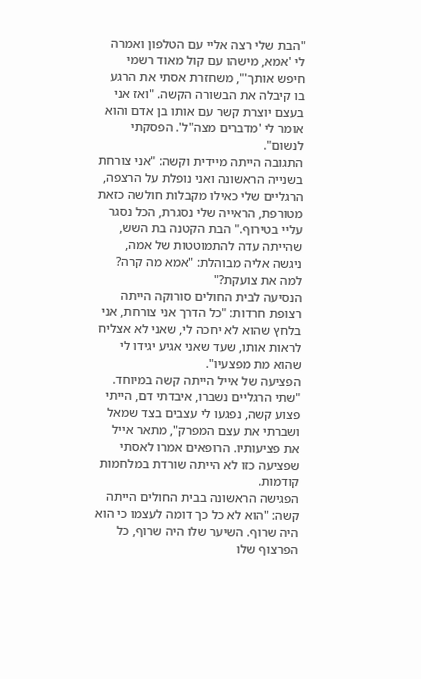"הבת שלי רצה אליי עם הטלפון ואמרה לי 'אמא, מישהו עם קול מאוד רשמי חיפש אותך'", משחזרת אסתי את הרגע בו קיבלה את הבשורה הקשה. "ואז אני בעצם יוצרת קשר עם אותו בן אדם והוא אומר לי 'מדברים מצה"ל'. הפסקתי לנשום".
התגובה הייתה מיידית וקשה: "אני צורחת בשנייה הראשונה ואני נופלת על הרצפה, הרגליים שלי כאילו מקבלות חולשה כזאת מטורפת, הראייה שלי נסגרת, הכל נסגר עליי בטירוף." הבת הקטנה בת השש, שהייתה עדה להתמוטטות של אמה, ניגשה אליה מבוהלת: "אמא מה קרה? למה את צועקת?"
הנסיעה לבית החולים סורוקה הייתה רצופת חרדות: "כל הדרך אני צורחת, אני בלחץ שהוא לא יחכה לי, שאני לא אצליח לראות אותו, שעד שאני אגיע יגידו לי שהוא מת מפצעיו".
הפציעה של אייל הייתה קשה במיוחד. "שתי הרגליים נשברו, איבדתי דם, הייתי פצוע קשה, נפגעו לי עצבים בצד שמאל ושברתי את עצם המפרק", מתאר אייל את פציעותיו. הרופאים אמרו לאסתי שפציעה כזו לא הייתה שורדת במלחמות קודמות.
הפגישה הראשונה בבית החולים הייתה קשה: "הוא לא כל כך דומה לעצמו כי הוא היה שרוף. השיער שלו היה שרוף, כל הפרצוף שלו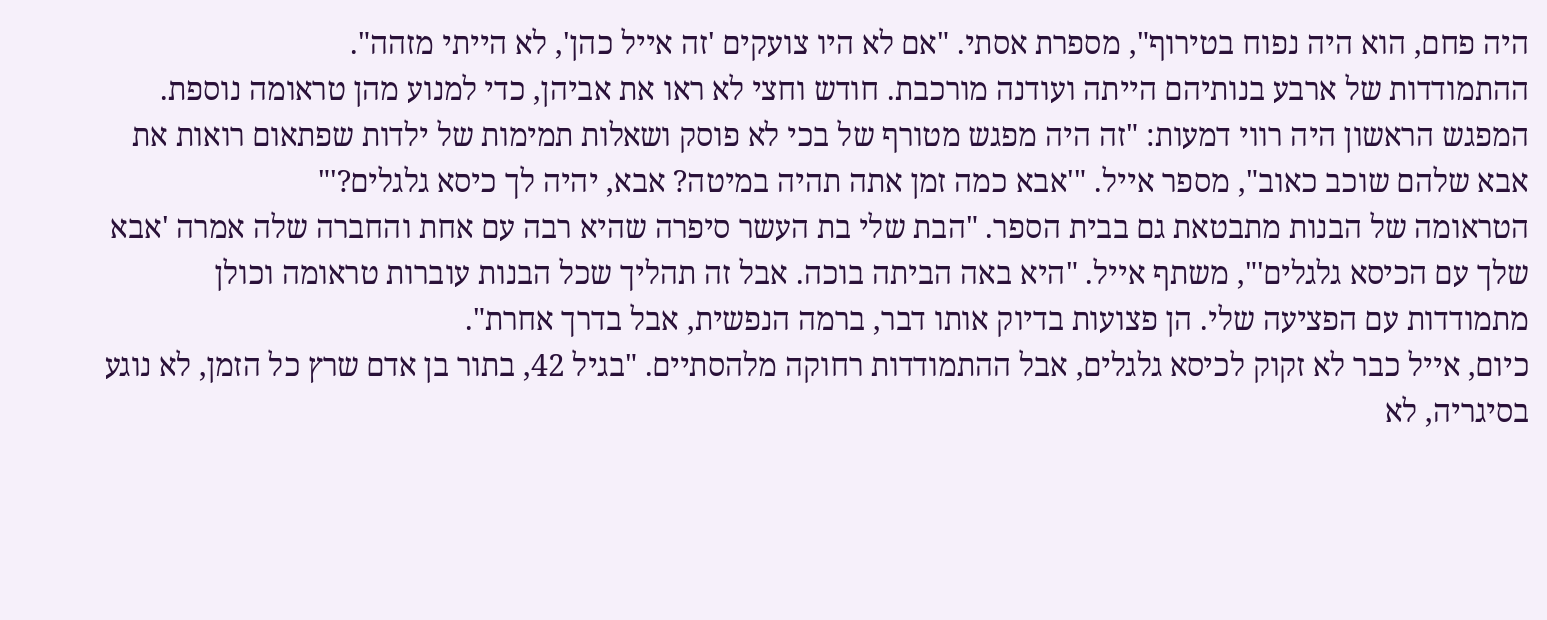היה פחם, הוא היה נפוח בטירוף", מספרת אסתי. "אם לא היו צועקים 'זה אייל כהן', לא הייתי מזהה".
ההתמודדות של ארבע בנותיהם הייתה ועודנה מורכבת. חודש וחצי לא ראו את אביהן, כדי למנוע מהן טראומה נוספת. המפגש הראשון היה רווי דמעות: "זה היה מפגש מטורף של בכי לא פוסק ושאלות תמימות של ילדות שפתאום רואות את אבא שלהם שוכב כאוב", מספר אייל. "'אבא כמה זמן אתה תהיה במיטה? אבא, יהיה לך כיסא גלגלים?'"
הטראומה של הבנות מתבטאת גם בבית הספר. "הבת שלי בת העשר סיפרה שהיא רבה עם אחת והחברה שלה אמרה 'אבא שלך עם הכיסא גלגלים'", משתף אייל. "היא באה הביתה בוכה. אבל זה תהליך שכל הבנות עוברות טראומה וכולן מתמודדות עם הפציעה שלי. הן פצועות בדיוק אותו דבר, ברמה הנפשית, אבל בדרך אחרת".
כיום, אייל כבר לא זקוק לכיסא גלגלים, אבל ההתמודדות רחוקה מלהסתיים. "בגיל 42, בתור בן אדם שרץ כל הזמן, לא נוגע בסיגריה, לא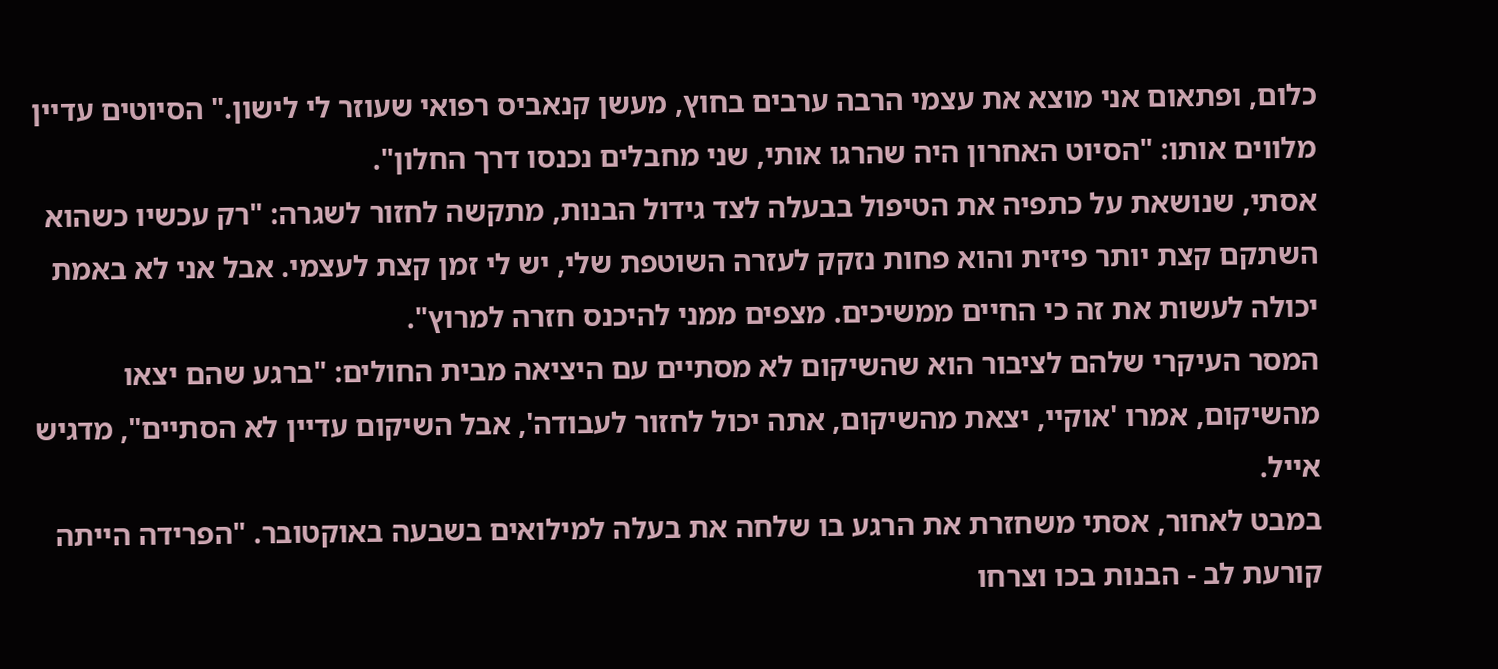כלום, ופתאום אני מוצא את עצמי הרבה ערבים בחוץ, מעשן קנאביס רפואי שעוזר לי לישון." הסיוטים עדיין מלווים אותו: "הסיוט האחרון היה שהרגו אותי, שני מחבלים נכנסו דרך החלון".
אסתי, שנושאת על כתפיה את הטיפול בבעלה לצד גידול הבנות, מתקשה לחזור לשגרה: "רק עכשיו כשהוא השתקם קצת יותר פיזית והוא פחות נזקק לעזרה השוטפת שלי, יש לי זמן קצת לעצמי. אבל אני לא באמת יכולה לעשות את זה כי החיים ממשיכים. מצפים ממני להיכנס חזרה למרוץ".
המסר העיקרי שלהם לציבור הוא שהשיקום לא מסתיים עם היציאה מבית החולים: "ברגע שהם יצאו מהשיקום, אמרו 'אוקיי, יצאת מהשיקום, אתה יכול לחזור לעבודה', אבל השיקום עדיין לא הסתיים", מדגיש אייל.
במבט לאחור, אסתי משחזרת את הרגע בו שלחה את בעלה למילואים בשבעה באוקטובר. "הפרידה הייתה קורעת לב - הבנות בכו וצרחו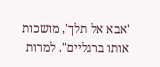'אבא אל תלך', מושכות אותו ברגליים". למרות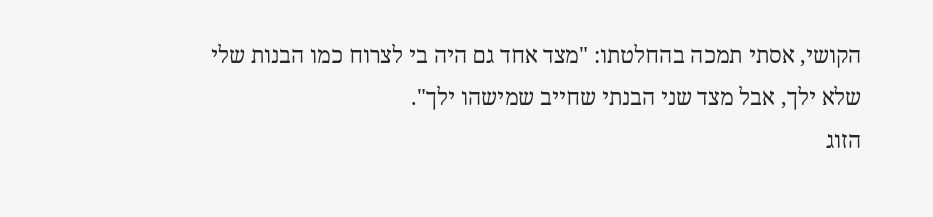הקושי, אסתי תמכה בהחלטתו: "מצד אחד גם היה בי לצרוח כמו הבנות שלי שלא ילך, אבל מצד שני הבנתי שחייב שמישהו ילך".
הזוג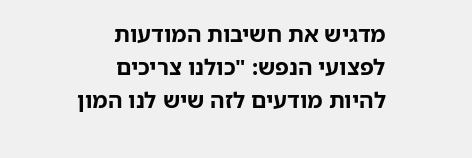מדגיש את חשיבות המודעות לפצועי הנפש: "כולנו צריכים להיות מודעים לזה שיש לנו המון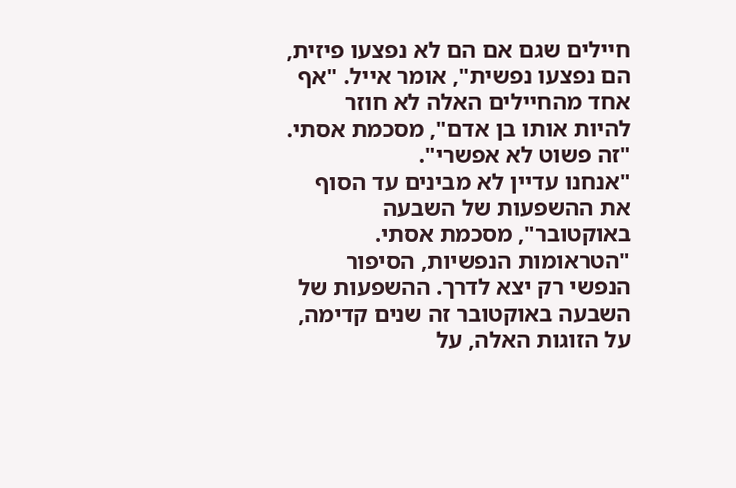חיילים שגם אם הם לא נפצעו פיזית, הם נפצעו נפשית", אומר אייל. "אף אחד מהחיילים האלה לא חוזר להיות אותו בן אדם", מסכמת אסתי. "זה פשוט לא אפשרי".
"אנחנו עדיין לא מבינים עד הסוף את ההשפעות של השבעה באוקטובר", מסכמת אסתי. "הטראומות הנפשיות, הסיפור הנפשי רק יצא לדרך. ההשפעות של השבעה באוקטובר זה שנים קדימה, על הזוגות האלה, על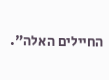החיילים האלה".